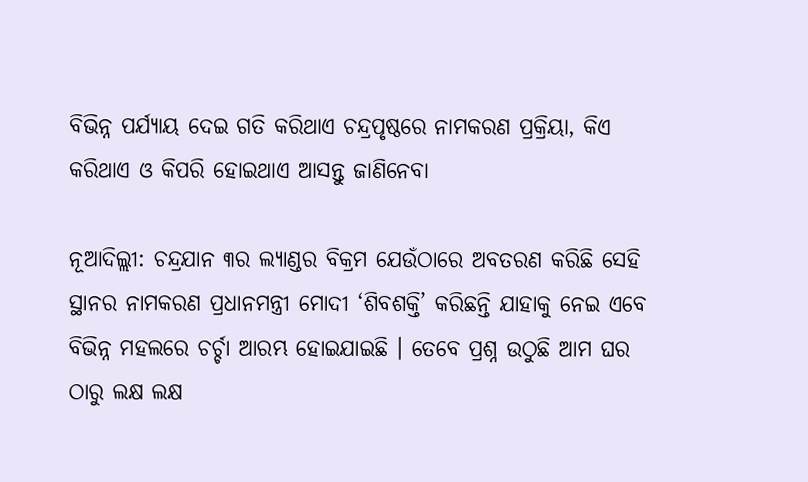ବିଭିନ୍ନ ପର୍ଯ୍ୟାୟ ଦେଇ ଗତି କରିଥାଏ ଚନ୍ଦ୍ରପୃଷ୍ଠରେ ନାମକରଣ ପ୍ରକ୍ରିୟା, କିଏ କରିଥାଏ ଓ କିପରି ହୋଇଥାଏ ଆସନ୍ତୁ ଜାଣିନେବା

ନୂଆଦିଲ୍ଲୀ: ଚନ୍ଦ୍ରଯାନ ୩ର ଲ୍ୟାଣ୍ଡର ବିକ୍ରମ ଯେଉଁଠାରେ ଅବତରଣ କରିଛି ସେହି ସ୍ଥାନର ନାମକରଣ ପ୍ରଧାନମନ୍ତ୍ରୀ ମୋଦୀ ‘ଶିବଶକ୍ତି’ କରିଛନ୍ତି ଯାହାକୁ ନେଇ ଏବେ ବିଭିନ୍ନ ମହଲରେ ଚର୍ଚ୍ଚା ଆରମ୍ଭ ହୋଇଯାଇଛି । ତେବେ ପ୍ରଶ୍ନ ଉଠୁଛି ଆମ ଘର ଠାରୁ ଲକ୍ଷ ଲକ୍ଷ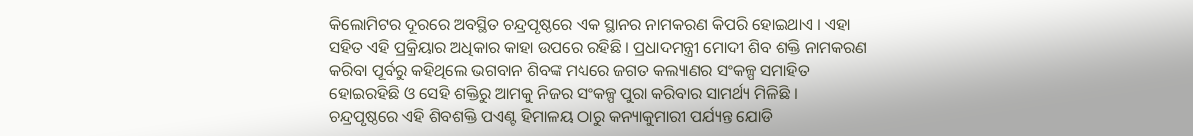କିଲୋମିଟର ଦୂରରେ ଅବସ୍ଥିତ ଚନ୍ଦ୍ରପୃଷ୍ଠରେ ଏକ ସ୍ଥାନର ନାମକରଣ କିପରି ହୋଇଥାଏ । ଏହା ସହିତ ଏହି ପ୍ରକ୍ରିୟାର ଅଧିକାର କାହା ଉପରେ ରହିଛି । ପ୍ରଧାଦମନ୍ତ୍ରୀ ମୋଦୀ ଶିବ ଶକ୍ତି ନାମକରଣ କରିବା ପୂର୍ବରୁ କହିଥିଲେ ଭଗବାନ ଶିବଙ୍କ ମଧ୍ୟରେ ଜଗତ କଲ୍ୟାଣର ସଂକଳ୍ପ ସମାହିତ ହୋଇରହିଛି ଓ ସେହି ଶକ୍ତିରୁ ଆମକୁ ନିଜର ସଂକଳ୍ପ ପୁରା କରିବାର ସାମର୍ଥ୍ୟ ମିଳିଛି । ଚନ୍ଦ୍ରପୃଷ୍ଠରେ ଏହି ଶିବଶକ୍ତି ପଏଣ୍ଟ ହିମାଳୟ ଠାରୁ କନ୍ୟାକୁମାରୀ ପର୍ଯ୍ୟନ୍ତ ଯୋଡି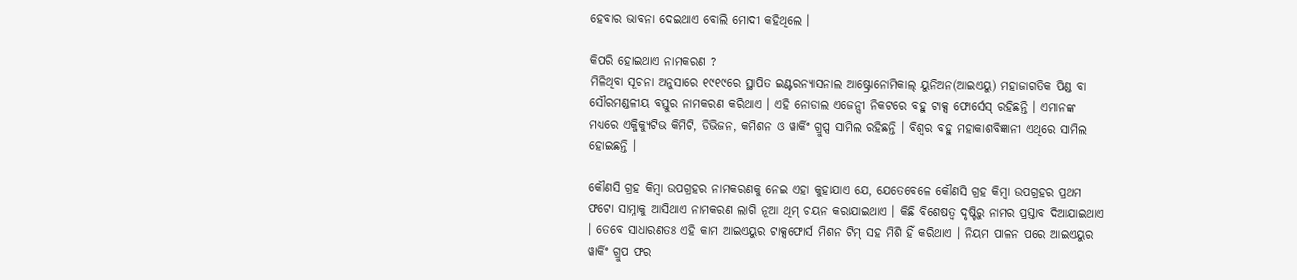ହେବାର ଭାବନା ଦେଇଥାଏ ବୋଲି ମୋଦୀ କହିଥିଲେ ।

କିପରି ହୋଇଥାଏ ନାମକରଣ ?
ମିଳିଥିବା ସୂଚନା ଅନୁସାରେ ୧୯୧୯ରେ ସ୍ଥାପିତ ଇଣ୍ଟରନ୍ୟାସନାଲ ଆଷ୍ଟ୍ରୋନୋମିକାଲ୍ ୟୁନିଅନ(ଆଇଏୟୁ) ମହାଜାଗତିକ ପିଣ୍ଡ ବା ସୌରମଣ୍ଡଳୀୟ ବସ୍ତୁର ନାମକରଣ କରିଥାଏ । ଏହି ନୋଡାଲ ଏଜେନ୍ସୀ ନିକଟରେ ବହୁ ଟାକ୍ସ ଫୋର୍ସେସ୍ ରହିଛନ୍ତି । ଏମାନଙ୍କ ମଧ୍ୟରେ ଏକ୍ଜିକ୍ୟୁଟିଭ କିମିଟି, ଡିଭିଜନ, କମିଶନ ଓ ୱାର୍କିଂ ଗ୍ରୁପ୍ସ ସାମିଲ ରହିଛନ୍ତି । ବିଶ୍ୱର ବହୁ ମହାକାଶବିଜ୍ଞାନୀ ଏଥିରେ ସାମିଲ ହୋଇଛନ୍ତି ।

କୌଣସି ଗ୍ରହ କିମ୍ବା ଉପଗ୍ରହର ନାମକରଣକୁ ନେଇ ଏହା କୁହାଯାଏ ଯେ, ଯେତେବେଳେ କୌଣସି ଗ୍ରହ କିମ୍ବା ଉପଗ୍ରହର ପ୍ରଥମ ଫଟୋ ସାମ୍ନାକୁ ଆସିଥାଏ ନାମକରଣ ଲାଗି ନୂଆ ଥିମ୍ ଚୟନ କରାଯାଇଥାଏ । କିଛି ବିଶେଷତ୍ୱ ଦୃଷ୍ଟିରୁ ନାମର ପ୍ରସ୍ତାବ ଦିଆଯାଇଥାଏ । ତେବେ ସାଧାରଣତଃ ଏହି କାମ ଆଇଏୟୁର ଟାକ୍ସଫୋର୍ସ ମିଶନ ଟିମ୍ ସହ ମିଶି ହିଁ କରିଥାଏ । ନିୟମ ପାଳନ ପରେ ଆଇଏୟୁର ୱାର୍କିଂ ଗ୍ରୁପ ଫର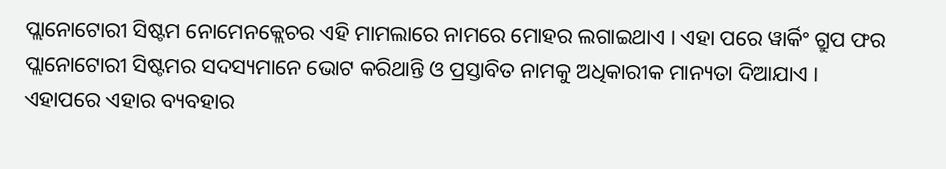ପ୍ଲାନୋଟୋରୀ ସିଷ୍ଟମ ନୋମେନକ୍ଲେଚର ଏହି ମାମଲାରେ ନାମରେ ମୋହର ଲଗାଇଥାଏ । ଏହା ପରେ ୱାର୍କିଂ ଗ୍ରୁପ ଫର ପ୍ଲାନୋଟୋରୀ ସିଷ୍ଟମର ସଦସ୍ୟମାନେ ଭୋଟ କରିଥାନ୍ତି ଓ ପ୍ରସ୍ତାବିତ ନାମକୁ ଅଧିକାରୀକ ମାନ୍ୟତା ଦିଆଯାଏ । ଏହାପରେ ଏହାର ବ୍ୟବହାର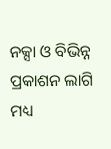ନକ୍ସା ଓ ବିଭିନ୍ନ ପ୍ରକାଶନ ଲାଗି ମଧ୍ୟ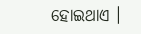ହୋଇଥାଏ ।